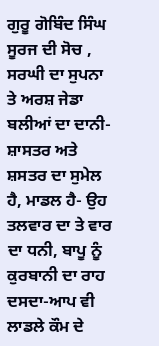ਗੁਰੂ ਗੋਬਿੰਦ ਸਿੰਘ ਸੂਰਜ ਦੀ ਸੋਚ , ਸਰਘੀ ਦਾ ਸੁਪਨਾ ਤੇ ਅਰਸ਼ ਜੇਡਾ ਬਲੀਆਂ ਦਾ ਦਾਨੀ-ਸ਼ਾਸਤਰ ਅਤੇ ਸ਼ਸਤਰ ਦਾ ਸੁਮੇਲ ਹੈ, ਮਾਡਲ ਹੈ- ਉਹ ਤਲਵਾਰ ਦਾ ਤੇ ਵਾਰ ਦਾ ਧਨੀ, ਬਾਪੂ ਨੂੰ ਕੁਰਬਾਨੀ ਦਾ ਰਾਹ ਦਸਦਾ-ਆਪ ਵੀ ਲਾਡਲੇ ਕੌਮ ਦੇ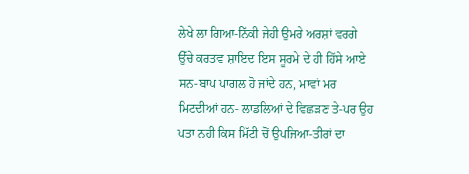ਲੇਖੇ ਲਾ ਗਿਆ-ਨਿੱਕੀ ਜੇਹੀ ਉਮਰੇ ਅਰਸ਼ਾਂ ਵਰਗੇ ਉੱਚੇ ਕਰਤਵ ਸ਼ਾਇਦ ਇਸ ਸੂਰਮੇ ਦੇ ਹੀ ਹਿੱਸੇ ਆਏ ਸਨ-ਬਾਪ ਪਾਗਲ ਹੋ ਜਾਂਦੇ ਹਨ, ਮਾਵਾਂ ਮਰ ਮਿਟਦੀਆਂ ਹਨ- ਲਾਡਲਿਆਂ ਦੇ ਵਿਛੜਣ ਤੇ-ਪਰ ਉਹ ਪਤਾ ਨਹੀ ਕਿਸ ਮਿੱਟੀ ਚੋਂ ਉਪਜਿਆ-ਤੀਰਾਂ ਦਾ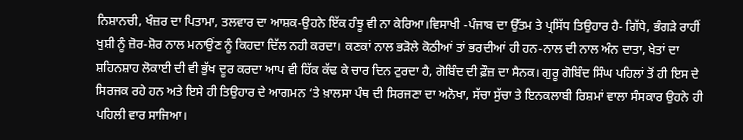ਨਿਸ਼ਾਨਚੀ, ਖੰਜ਼ਰ ਦਾ ਪਿਤਾਮਾ, ਤਲਵਾਰ ਦਾ ਆਸ਼ਕ-ਉਹਨੇ ਇੱਕ ਹੰਝੂ ਵੀ ਨਾ ਕੇਰਿਆ।ਵਿਸਾਖੀ -ਪੰਜਾਬ ਦਾ ਉੱਤਮ ਤੇ ਪ੍ਰਸਿੱਧ ਤਿਉਹਾਰ ਹੈ- ਗਿੱਧੇ, ਭੰਗੜੇ ਰਾਹੀਂ ਖੁਸ਼ੀ ਨੂੰ ਜ਼ੋਰ-ਸ਼ੋਰ ਨਾਲ ਮਨਾਉਂਣ ਨੂੰ ਕਿਹਦਾ ਦਿੱਲ ਨਹੀ ਕਰਦਾ। ਕਣਕਾਂ ਨਾਲ ਭੜੋਲੇ ਕੋਠੀਆਂ ਤਾਂ ਭਰਦੀਆਂ ਹੀ ਹਨ-ਨਾਲ ਦੀ ਨਾਲ ਅੰਨ ਦਾਤਾ, ਖੇਤਾਂ ਦਾ ਸ਼ਹਿਨਸ਼ਾਹ ਲੋਕਾਈ ਦੀ ਵੀ ਭੁੱਖ ਦੂਰ ਕਰਦਾ ਆਪ ਵੀ ਹਿੱਕ ਕੱਢ ਕੇ ਚਾਰ ਦਿਨ ਟੁਰਦਾ ਹੈ, ਗੋਬਿੰਦ ਦੀ ਫ਼ੌਜ਼ ਦਾ ਸੈਨਕ। ਗੁਰੂ ਗੋਬਿੰਦ ਸਿੰਘ ਪਹਿਲਾਂ ਤੋਂ ਹੀ ਇਸ ਦੇ ਸਿਰਜਕ ਰਹੇ ਹਨ ਅਤੇ ਇਸੇ ਹੀ ਤਿਉਹਾਰ ਦੇ ਆਗਮਨ ‘ਤੇ ਖ਼ਾਲਸਾ ਪੰਥ ਦੀ ਸਿਰਜਣਾ ਦਾ ਅਨੋਖਾ, ਸੱਚਾ ਸੁੱਚਾ ਤੇ ਇਨਕਲਾਬੀ ਰਿਸ਼ਮਾਂ ਵਾਲਾ ਸੰਸਕਾਰ ਉਹਨੇ ਹੀ ਪਹਿਲੀ ਵਾਰ ਸਾਜਿਆ।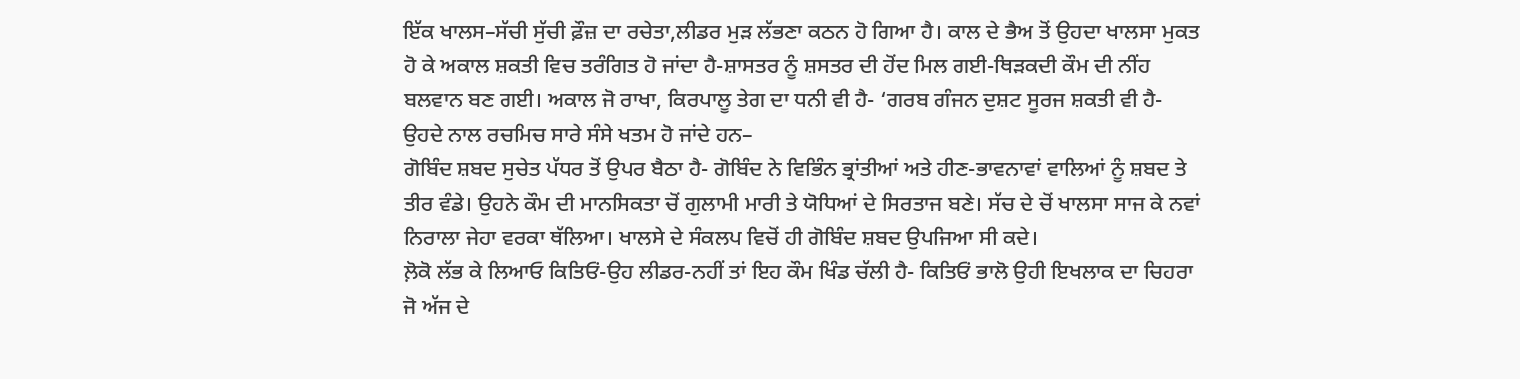ਇੱਕ ਖਾਲਸ–ਸੱਚੀ ਸੁੱਚੀ ਫ਼ੌਜ਼ ਦਾ ਰਚੇਤਾ,ਲੀਡਰ ਮੁੜ ਲੱਭਣਾ ਕਠਨ ਹੋ ਗਿਆ ਹੈ। ਕਾਲ ਦੇ ਭੈਅ ਤੋਂ ਉਹਦਾ ਖਾਲਸਾ ਮੁਕਤ ਹੋ ਕੇ ਅਕਾਲ ਸ਼ਕਤੀ ਵਿਚ ਤਰੰਗਿਤ ਹੋ ਜਾਂਦਾ ਹੈ-ਸ਼ਾਸਤਰ ਨੂੰ ਸ਼ਸਤਰ ਦੀ ਹੋਂਦ ਮਿਲ ਗਈ-ਥਿੜਕਦੀ ਕੌਮ ਦੀ ਨੀਂਹ ਬਲਵਾਨ ਬਣ ਗਈ। ਅਕਾਲ ਜੋ ਰਾਖਾ, ਕਿਰਪਾਲੂ ਤੇਗ ਦਾ ਧਨੀ ਵੀ ਹੈ- ‘ਗਰਬ ਗੰਜਨ ਦੁਸ਼ਟ ਸੂਰਜ ਸ਼ਕਤੀ ਵੀ ਹੈ-ਉਹਦੇ ਨਾਲ ਰਚਮਿਚ ਸਾਰੇ ਸੰਸੇ ਖਤਮ ਹੋ ਜਾਂਦੇ ਹਨ–
ਗੋਬਿੰਦ ਸ਼ਬਦ ਸੁਚੇਤ ਪੱਧਰ ਤੋਂ ਉਪਰ ਬੈਠਾ ਹੈ- ਗੋਬਿੰਦ ਨੇ ਵਿਭਿੰਨ ਭ੍ਰਾਂਤੀਆਂ ਅਤੇ ਹੀਣ-ਭਾਵਨਾਵਾਂ ਵਾਲਿਆਂ ਨੂੰ ਸ਼ਬਦ ਤੇ ਤੀਰ ਵੰਡੇ। ਉਹਨੇ ਕੌਮ ਦੀ ਮਾਨਸਿਕਤਾ ਚੋਂ ਗੁਲਾਮੀ ਮਾਰੀ ਤੇ ਯੋਧਿਆਂ ਦੇ ਸਿਰਤਾਜ ਬਣੇ। ਸੱਚ ਦੇ ਚੋਂ ਖਾਲਸਾ ਸਾਜ ਕੇ ਨਵਾਂ ਨਿਰਾਲਾ ਜੇਹਾ ਵਰਕਾ ਥੱਲਿਆ। ਖਾਲਸੇ ਦੇ ਸੰਕਲਪ ਵਿਚੋਂ ਹੀ ਗੋਬਿੰਦ ਸ਼ਬਦ ਉਪਜਿਆ ਸੀ ਕਦੇ।
ਲ਼ੋਕੋ ਲੱਭ ਕੇ ਲਿਆਓ ਕਿਤਿਓਂ-ਉਹ ਲੀਡਰ-ਨਹੀਂ ਤਾਂ ਇਹ ਕੌਮ ਖਿੰਡ ਚੱਲੀ ਹੈ- ਕਿਤਿਓਂ ਭਾਲੋ ਉਹੀ ਇਖਲਾਕ ਦਾ ਚਿਹਰਾ ਜੋ ਅੱਜ ਦੇ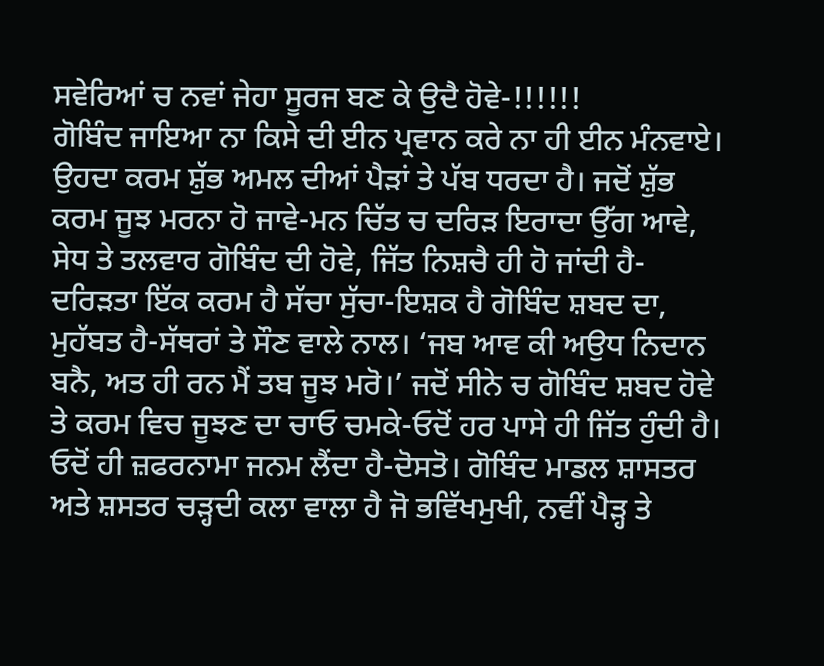ਸਵੇਰਿਆਂ ਚ ਨਵਾਂ ਜੇਹਾ ਸੂਰਜ ਬਣ ਕੇ ਉਦੈ ਹੋਵੇ-!!!!!!
ਗੋਬਿੰਦ ਜਾਇਆ ਨਾ ਕਿਸੇ ਦੀ ਈਨ ਪ੍ਰਵਾਨ ਕਰੇ ਨਾ ਹੀ ਈਨ ਮੰਨਵਾਏ। ਉਹਦਾ ਕਰਮ ਸ਼ੁੱਭ ਅਮਲ ਦੀਆਂ ਪੈੜਾਂ ਤੇ ਪੱਬ ਧਰਦਾ ਹੈ। ਜਦੋਂ ਸ਼ੁੱਭ ਕਰਮ ਜੂਝ ਮਰਨਾ ਹੋ ਜਾਵੇ-ਮਨ ਚਿੱਤ ਚ ਦਰਿੜ ਇਰਾਦਾ ਉੱਗ ਆਵੇ, ਸੇਧ ਤੇ ਤਲਵਾਰ ਗੋਬਿੰਦ ਦੀ ਹੋਵੇ, ਜਿੱਤ ਨਿਸ਼ਚੈ ਹੀ ਹੋ ਜਾਂਦੀ ਹੈ- ਦਰਿੜਤਾ ਇੱਕ ਕਰਮ ਹੈ ਸੱਚਾ ਸੁੱਚਾ-ਇਸ਼ਕ ਹੈ ਗੋਬਿੰਦ ਸ਼ਬਦ ਦਾ, ਮੁਹੱਬਤ ਹੈ-ਸੱਥਰਾਂ ਤੇ ਸੌਣ ਵਾਲੇ ਨਾਲ। ‘ਜਬ ਆਵ ਕੀ ਅਉਧ ਨਿਦਾਨ ਬਨੈ, ਅਤ ਹੀ ਰਨ ਮੈਂ ਤਬ ਜੂਝ ਮਰੋ।’ ਜਦੋਂ ਸੀਨੇ ਚ ਗੋਬਿੰਦ ਸ਼ਬਦ ਹੋਵੇ ਤੇ ਕਰਮ ਵਿਚ ਜੂਝਣ ਦਾ ਚਾਓ ਚਮਕੇ-ਓਦੋਂ ਹਰ ਪਾਸੇ ਹੀ ਜਿੱਤ ਹੁੰਦੀ ਹੈ। ਓਦੋਂ ਹੀ ਜ਼ਫਰਨਾਮਾ ਜਨਮ ਲੈਂਦਾ ਹੈ-ਦੋਸਤੋ। ਗੋਬਿੰਦ ਮਾਡਲ ਸ਼ਾਸਤਰ ਅਤੇ ਸ਼ਸਤਰ ਚੜ੍ਹਦੀ ਕਲਾ ਵਾਲਾ ਹੈ ਜੋ ਭਵਿੱਖਮੁਖੀ, ਨਵੀਂ ਪੈੜ੍ਹ ਤੇ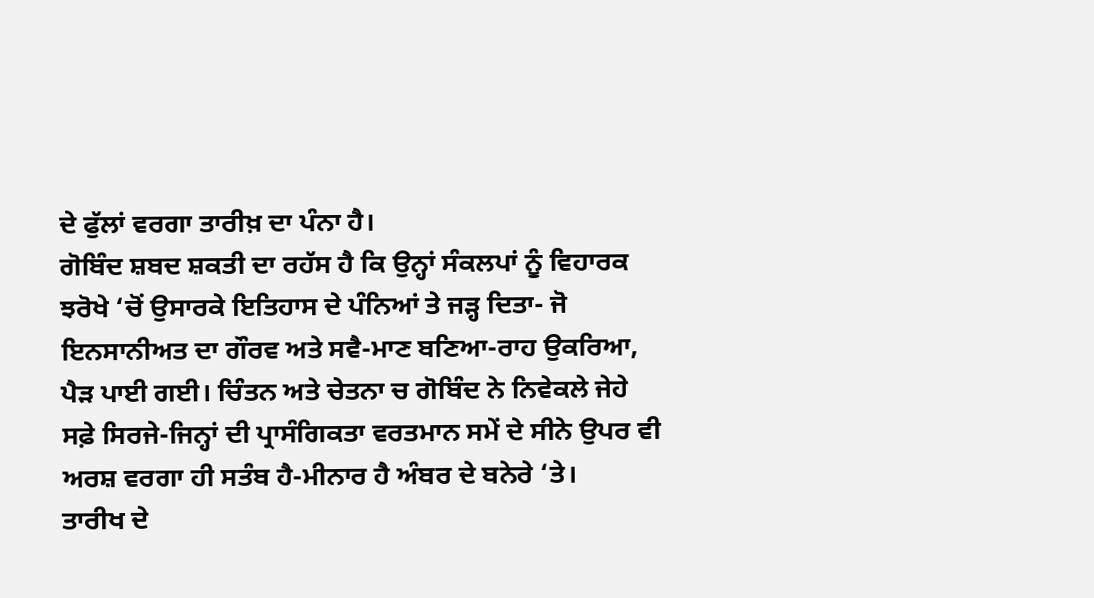ਦੇ ਫੁੱਲਾਂ ਵਰਗਾ ਤਾਰੀਖ਼ ਦਾ ਪੰਨਾ ਹੈ।
ਗੋਬਿੰਦ ਸ਼ਬਦ ਸ਼ਕਤੀ ਦਾ ਰਹੱਸ ਹੈ ਕਿ ਉਨ੍ਹਾਂ ਸੰਕਲਪਾਂ ਨੂੰ ਵਿਹਾਰਕ ਝਰੋਖੇ ‘ਚੋਂ ਉਸਾਰਕੇ ਇਤਿਹਾਸ ਦੇ ਪੰਨਿਆਂ ਤੇ ਜੜ੍ਹ ਦਿਤਾ- ਜੋ ਇਨਸਾਨੀਅਤ ਦਾ ਗੌਰਵ ਅਤੇ ਸਵੈ-ਮਾਣ ਬਣਿਆ-ਰਾਹ ਉਕਰਿਆ, ਪੈੜ ਪਾਈ ਗਈ। ਚਿੰਤਨ ਅਤੇ ਚੇਤਨਾ ਚ ਗੋਬਿੰਦ ਨੇ ਨਿਵੇਕਲੇ ਜੇਹੇ ਸਫ਼ੇ ਸਿਰਜੇ-ਜਿਨ੍ਹਾਂ ਦੀ ਪ੍ਰਾਸੰਗਿਕਤਾ ਵਰਤਮਾਨ ਸਮੇਂ ਦੇ ਸੀਨੇ ਉਪਰ ਵੀ ਅਰਸ਼ ਵਰਗਾ ਹੀ ਸਤੰਬ ਹੈ-ਮੀਨਾਰ ਹੈ ਅੰਬਰ ਦੇ ਬਨੇਰੇ ‘ਤੇ।
ਤਾਰੀਖ ਦੇ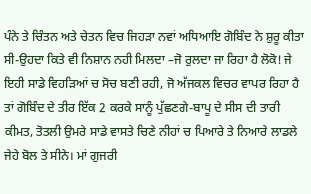ਪੰਨੇ ਤੇ ਚਿੰਤਨ ਅਤੇ ਚੇਤਨ ਵਿਚ ਜਿਹੜਾ ਨਵਾਂ ਅਧਿਆਇ ਗੋਬਿੰਦ ਨੇ ਸ਼ੁਰੂ ਕੀਤਾ ਸੀ-ਉਹਦਾ ਕਿਤੇ ਵੀ ਨਿਸ਼ਾਨ ਨਹੀ ਮਿਲਦਾ –ਜੋ ਰੁਲਦਾ ਜਾ ਰਿਹਾ ਹੈ ਲੋਕੋ! ਜੇ ਇਹੀ ਸਾਡੇ ਵਿਹੜਿਆਂ ਚ ਸੋਚ ਬਣੀ ਰਹੀ, ਜੋ ਅੱਜਕਲ ਵਿਚਰ ਵਾਪਰ ਰਿਹਾ ਹੈ ਤਾਂ ਗੋਬਿੰਦ ਦੇ ਤੀਰ ਇੱਕ 2 ਕਰਕੇ ਸਾਨੂੰ ਪੁੱਛਣਗੇ-ਬਾਪੂ ਦੇ ਸੀਸ ਦੀ ਤਾਰੀ ਕੀਮਤ, ਤੋਤਲੀ ਉਮਰੇ ਸਾਡੇ ਵਾਸਤੇ ਚਿਣੇ ਨੀਹਾਂ ਚ ਪਿਆਰੇ ਤੇ ਨਿਆਰੇ ਲਾਡਲੇ ਜੇਹੇ ਬੋਲ ਤੇ ਸੀਨੇ। ਮਾਂ ਗੁਜਰੀ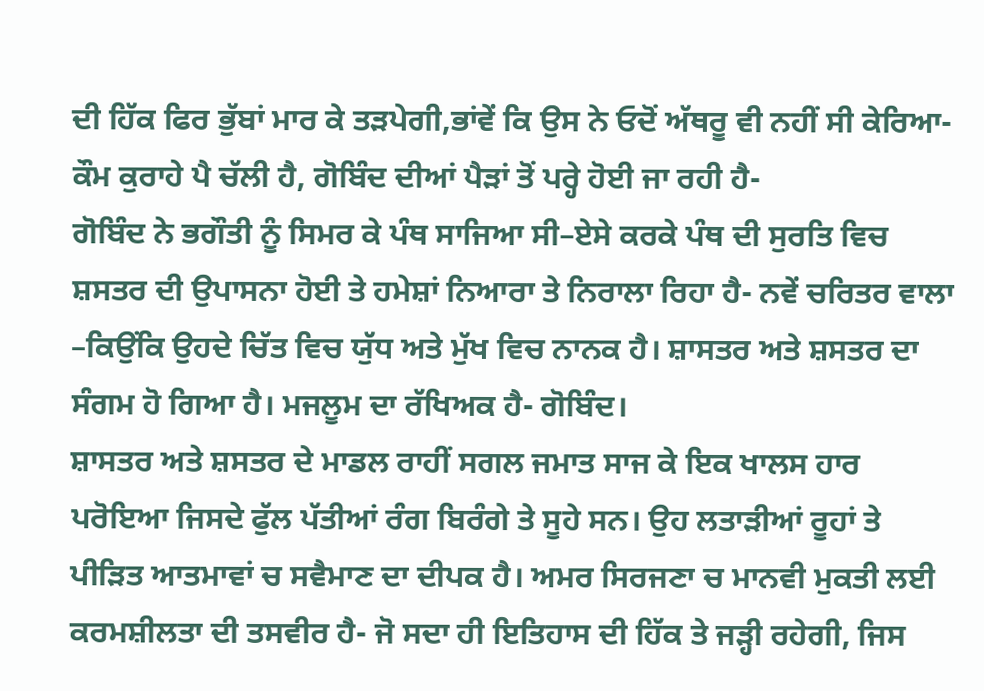ਦੀ ਹਿੱਕ ਫਿਰ ਭੁੱਬਾਂ ਮਾਰ ਕੇ ਤੜਪੇਗੀ,ਭਾਂਵੇਂ ਕਿ ਉਸ ਨੇ ਓਦੋਂ ਅੱਥਰੂ ਵੀ ਨਹੀਂ ਸੀ ਕੇਰਿਆ-ਕੌਮ ਕੁਰਾਹੇ ਪੈ ਚੱਲੀ ਹੈ, ਗੋਬਿੰਦ ਦੀਆਂ ਪੈੜਾਂ ਤੋਂ ਪਰ੍ਹੇ ਹੋਈ ਜਾ ਰਹੀ ਹੈ-
ਗੋਬਿੰਦ ਨੇ ਭਗੌਤੀ ਨੂੰ ਸਿਮਰ ਕੇ ਪੰਥ ਸਾਜਿਆ ਸੀ–ਏਸੇ ਕਰਕੇ ਪੰਥ ਦੀ ਸੁਰਤਿ ਵਿਚ ਸ਼ਸਤਰ ਦੀ ਉਪਾਸਨਾ ਹੋਈ ਤੇ ਹਮੇਸ਼ਾਂ ਨਿਆਰਾ ਤੇ ਨਿਰਾਲਾ ਰਿਹਾ ਹੈ- ਨਵੇਂ ਚਰਿਤਰ ਵਾਲਾ –ਕਿਉਂਕਿ ਉਹਦੇ ਚਿੱਤ ਵਿਚ ਯੁੱਧ ਅਤੇ ਮੁੱਖ ਵਿਚ ਨਾਨਕ ਹੈ। ਸ਼ਾਸਤਰ ਅਤੇ ਸ਼ਸਤਰ ਦਾ ਸੰਗਮ ਹੋ ਗਿਆ ਹੈ। ਮਜਲੂਮ ਦਾ ਰੱਖਿਅਕ ਹੈ- ਗੋਬਿੰਦ।
ਸ਼ਾਸਤਰ ਅਤੇ ਸ਼ਸਤਰ ਦੇ ਮਾਡਲ ਰਾਹੀਂ ਸਗਲ ਜਮਾਤ ਸਾਜ ਕੇ ਇਕ ਖਾਲਸ ਹਾਰ ਪਰੋਇਆ ਜਿਸਦੇ ਫੁੱਲ ਪੱਤੀਆਂ ਰੰਗ ਬਿਰੰਗੇ ਤੇ ਸੂਹੇ ਸਨ। ਉਹ ਲਤਾੜੀਆਂ ਰੂਹਾਂ ਤੇ ਪੀੜਿਤ ਆਤਮਾਵਾਂ ਚ ਸਵੈਮਾਣ ਦਾ ਦੀਪਕ ਹੈ। ਅਮਰ ਸਿਰਜਣਾ ਚ ਮਾਨਵੀ ਮੁਕਤੀ ਲਈ ਕਰਮਸ਼ੀਲਤਾ ਦੀ ਤਸਵੀਰ ਹੈ- ਜੋ ਸਦਾ ਹੀ ਇਤਿਹਾਸ ਦੀ ਹਿੱਕ ਤੇ ਜੜ੍ਹੀ ਰਹੇਗੀ, ਜਿਸ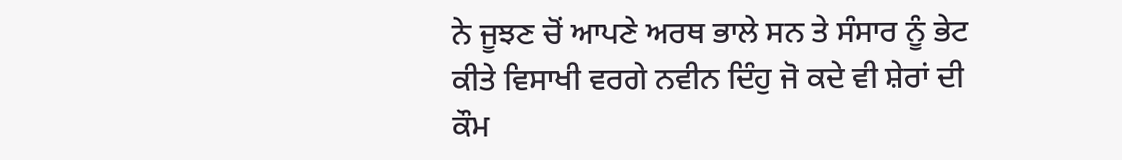ਨੇ ਜੂਝਣ ਚੋਂ ਆਪਣੇ ਅਰਥ ਭਾਲੇ ਸਨ ਤੇ ਸੰਸਾਰ ਨੂੰ ਭੇਟ ਕੀਤੇ ਵਿਸਾਖੀ ਵਰਗੇ ਨਵੀਨ ਦਿੰਹੁ ਜੋ ਕਦੇ ਵੀ ਸ਼ੇਰਾਂ ਦੀ ਕੌਮ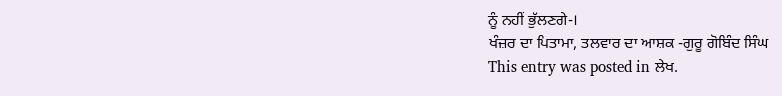ਨੂੰ ਨਹੀਂ ਭੁੱਲਣਗੇ-।
ਖੰਜ਼ਰ ਦਾ ਪਿਤਾਮਾ, ਤਲਵਾਰ ਦਾ ਆਸ਼ਕ -ਗੁਰੂ ਗੋਬਿੰਦ ਸਿੰਘ
This entry was posted in ਲੇਖ.